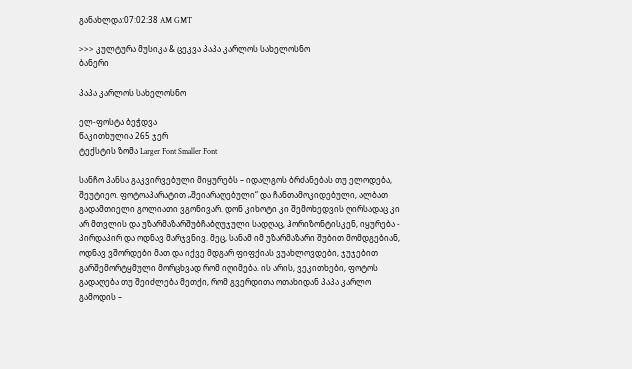განახლდა:07:02:38 AM GMT

>>> კულტურა მუსიკა & ცეკვა პაპა კარლოს სახელოსნო
ბანერი

პაპა კარლოს სახელოსნო

ელ-ფოსტა ბეჭდვა
წაკითხულია 265 ჯერ
ტექსტის ზომა Larger Font Smaller Font

სანჩო პანსა გაკვირვებული მიყურებს – იდალგოს ბრძანებას თუ ელოდება, შეუტიეო. ფოტოაპარატით „შეიარაღებული“ და ჩანთამოკიდებული, ალბათ გადამთიელი გოლიათი ვგონივარ. დონ კიხოტი კი შემოხედვის ღირსადაც კი არ მთვლის და უზარმაზარშუბჩაბღუჯული სადღაც, ჰორიზონტისკენ, იყურება - პირდაპირ და ოდნავ მარჯვნივ. მეც, სანამ იმ უზარმაზარი შუბით მომდგებიან, ოდნავ ვშორდები მათ და იქვე მდგარ ფიფქიას ვუახლოვდები, ჯუჯებით გარშემორტყმული მორცხვად რომ იღიმება. ის არის, ვეკითხები, ფოტოს გადაღება თუ შეიძლება მეთქი, რომ გვერდითა ოთახიდან პაპა კარლო გამოდის –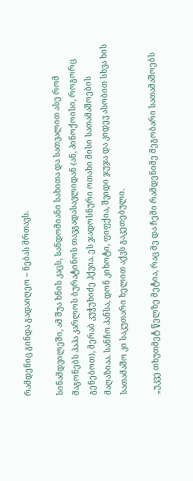რამდენიც გინდა გადაიღეო – ნებას მრთავს.

სინამდვილეში, ამ შუა ხნის კაცს, სანდომიანი სახითა და სათვალით ასე რომ მაგონებს პაპა კარლოს ბურატინოს თავგადასავლიდან (ან, პინოქოისი, როგორც გენებოთ), მერაბ კუჭუხიძე ჰქვია. ეს ჯადოსნური ოთახი მისი სათამაშოების მაღაზიაა. სანჩო პანსა, დონ კიხოტი, ფიფქია, შვიდი ჯუჯა და კიდევ ასობით სხვა ხის სათამაშო კი საკუთარი ხელით აქვს გაკეთებული.

„უკვე თხუთმეტ წელზე მეტია, რაც მე და ჩემი რამდენიმე მეგობარი სათამაშოებს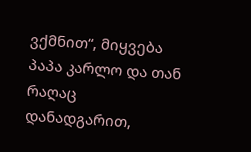ვქმნით“, მიყვება პაპა კარლო და თან რაღაც დანადგარით,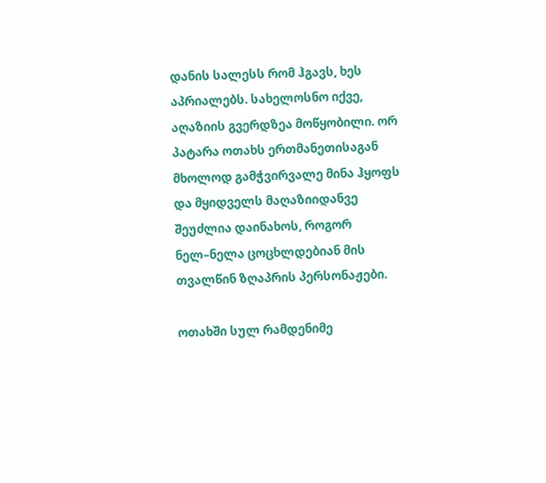დანის სალესს რომ ჰგავს, ხეს აპრიალებს. სახელოსნო იქვე, აღაზიის გვერდზეა მოწყობილი. ორ პატარა ოთახს ერთმანეთისაგან მხოლოდ გამჭვირვალე მინა ჰყოფს და მყიდველს მაღაზიიდანვე შეუძლია დაინახოს, როგორ ნელ–ნელა ცოცხლდებიან მის თვალწინ ზღაპრის პერსონაჟები.

ოთახში სულ რამდენიმე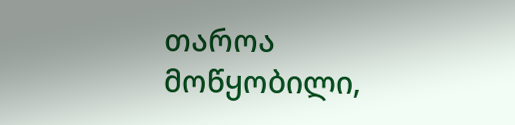თაროა მოწყობილი,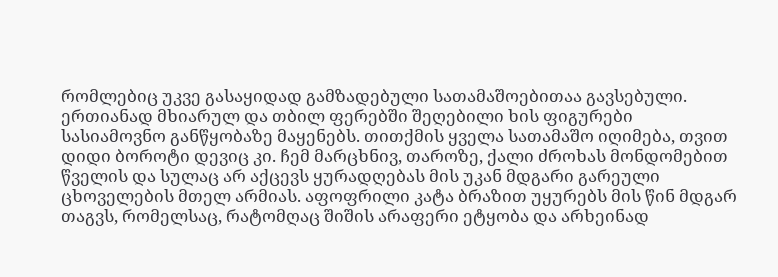რომლებიც უკვე გასაყიდად გამზადებული სათამაშოებითაა გავსებული. ერთიანად მხიარულ და თბილ ფერებში შეღებილი ხის ფიგურები სასიამოვნო განწყობაზე მაყენებს. თითქმის ყველა სათამაშო იღიმება, თვით დიდი ბოროტი დევიც კი. ჩემ მარცხნივ, თაროზე, ქალი ძროხას მონდომებით წველის და სულაც არ აქცევს ყურადღებას მის უკან მდგარი გარეული ცხოველების მთელ არმიას. აფოფრილი კატა ბრაზით უყურებს მის წინ მდგარ თაგვს, რომელსაც, რატომღაც შიშის არაფერი ეტყობა და არხეინად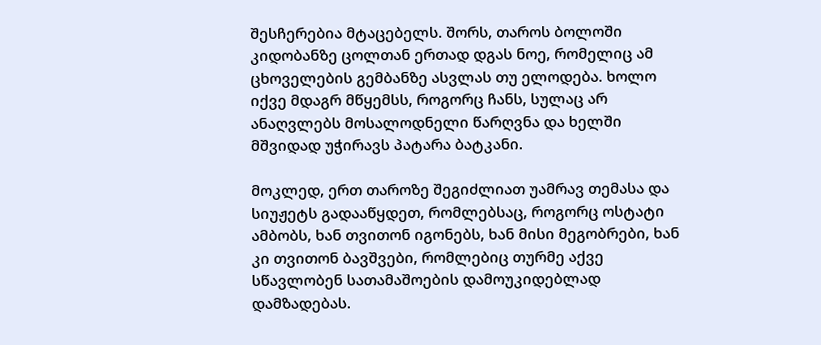შესჩერებია მტაცებელს. შორს, თაროს ბოლოში კიდობანზე ცოლთან ერთად დგას ნოე, რომელიც ამ ცხოველების გემბანზე ასვლას თუ ელოდება. ხოლო იქვე მდაგრ მწყემსს, როგორც ჩანს, სულაც არ ანაღვლებს მოსალოდნელი წარღვნა და ხელში მშვიდად უჭირავს პატარა ბატკანი.

მოკლედ, ერთ თაროზე შეგიძლიათ უამრავ თემასა და სიუჟეტს გადააწყდეთ, რომლებსაც, როგორც ოსტატი ამბობს, ხან თვითონ იგონებს, ხან მისი მეგობრები, ხან კი თვითონ ბავშვები, რომლებიც თურმე აქვე სწავლობენ სათამაშოების დამოუკიდებლად დამზადებას.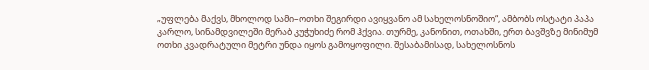„უფლება მაქვს, მხოლოდ სამი–ოთხი შეგირდი ავიყვანო ამ სახელოსნოშიო“, ამბობს ოსტატი პაპა კარლო, სინამდვილეში მერაბ კუჭუხიძე რომ ჰქვია. თურმე, კანონით, ოთახში, ერთ ბავშვზე მინიმუმ ოთხი კვადრატული მეტრი უნდა იყოს გამოყოფილი. შესაბამისად, სახელოსნოს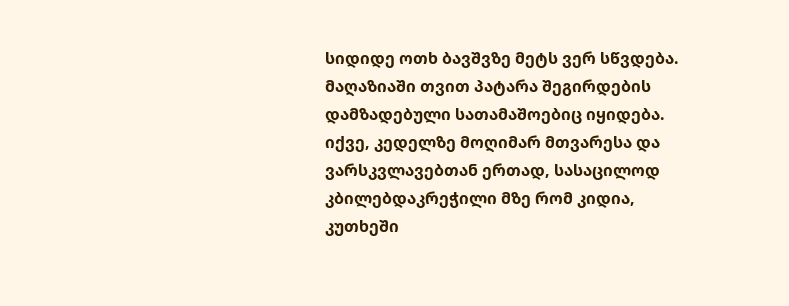სიდიდე ოთხ ბავშვზე მეტს ვერ სწვდება. მაღაზიაში თვით პატარა შეგირდების დამზადებული სათამაშოებიც იყიდება. იქვე, კედელზე მოღიმარ მთვარესა და ვარსკვლავებთან ერთად, სასაცილოდ კბილებდაკრეჭილი მზე რომ კიდია, კუთხეში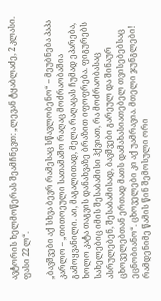ავტორის ხელმოწერას შეამჩნევთ: „ლევან ტყაბლაძე, 2 კლასი. ფასი 22 ლ“.

„ბავშვები აქ სხვა ბევრ რამესაც სწავლობენო“ – მეუბნება პაპა კარლო – „თითოეული სათამაშო რაღაც მოძრაობაშია გამოყვანილი. აი, მაგალითად, მელა რაღაცას ჩუმად ეპარება, ხოლო კატა თაგვის დანახვაზე ბრაზით იფოფრება. ფიგურებს სახელებიც იმის შესაბამისი ჰქვიათ, რა მოძრაობასაც ასრულებენ, შესაბამისად, ბავშვები გარეულ და შინაურ ცხოველებთან ერთად მათს დამახასიათებელ თვისებებსაც ეცნობიანო“. ცხოველები კი აქ უამრავია. მთელი ჯუნგლები! რამდენიმე წამის წინ შემოსული ორი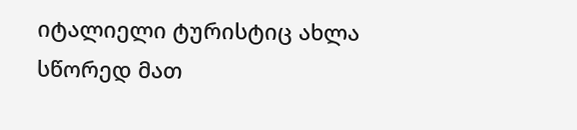იტალიელი ტურისტიც ახლა სწორედ მათ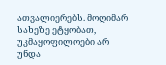ათვალიერებს. მოღიმარ სახეზე ეტყობათ, უკმაყოფილოები არ უნდა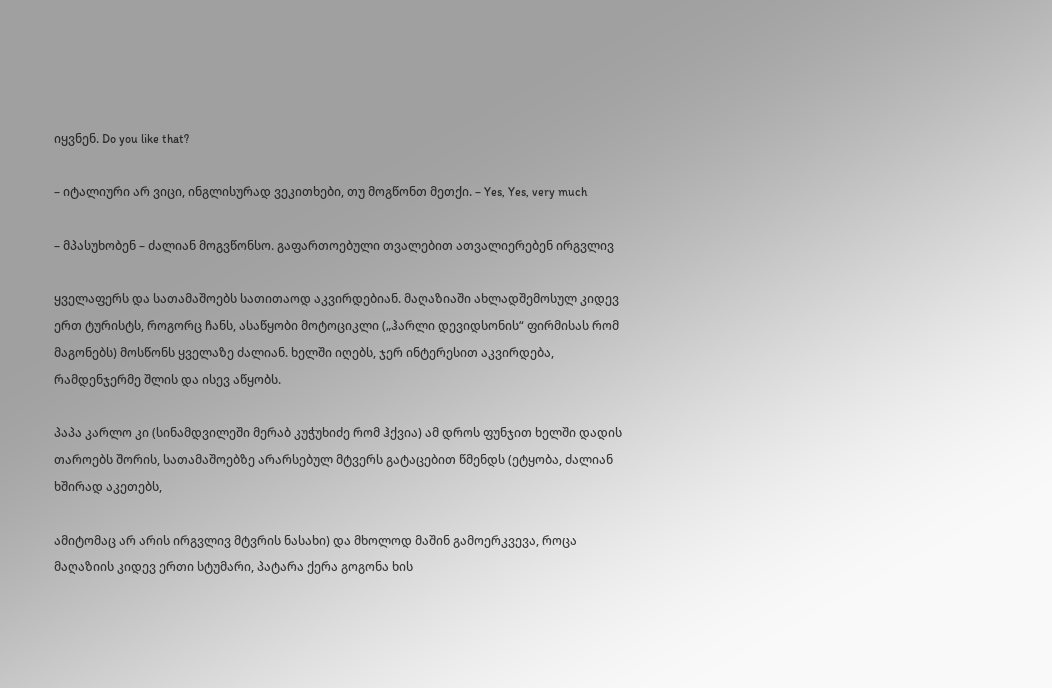იყვნენ. Do you like that?

– იტალიური არ ვიცი, ინგლისურად ვეკითხები, თუ მოგწონთ მეთქი. – Yes, Yes, very much

– მპასუხობენ – ძალიან მოგვწონსო. გაფართოებული თვალებით ათვალიერებენ ირგვლივ

ყველაფერს და სათამაშოებს სათითაოდ აკვირდებიან. მაღაზიაში ახლადშემოსულ კიდევ ერთ ტურისტს, როგორც ჩანს, ასაწყობი მოტოციკლი („ჰარლი დევიდსონის“ ფირმისას რომ მაგონებს) მოსწონს ყველაზე ძალიან. ხელში იღებს, ჯერ ინტერესით აკვირდება, რამდენჯერმე შლის და ისევ აწყობს.

პაპა კარლო კი (სინამდვილეში მერაბ კუჭუხიძე რომ ჰქვია) ამ დროს ფუნჯით ხელში დადის თაროებს შორის, სათამაშოებზე არარსებულ მტვერს გატაცებით წმენდს (ეტყობა, ძალიან ხშირად აკეთებს,

ამიტომაც არ არის ირგვლივ მტვრის ნასახი) და მხოლოდ მაშინ გამოერკვევა, როცა მაღაზიის კიდევ ერთი სტუმარი, პატარა ქერა გოგონა ხის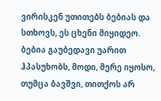ვირისკენ უთითებს ბებიას და სთხოვს, ეს ცხენი მიყიდეო. ბებია გაუბედავი უარით ჰპასუხობს, მოდი, მერე იყოსო, თუმცა ბავშვი, თითქოს არ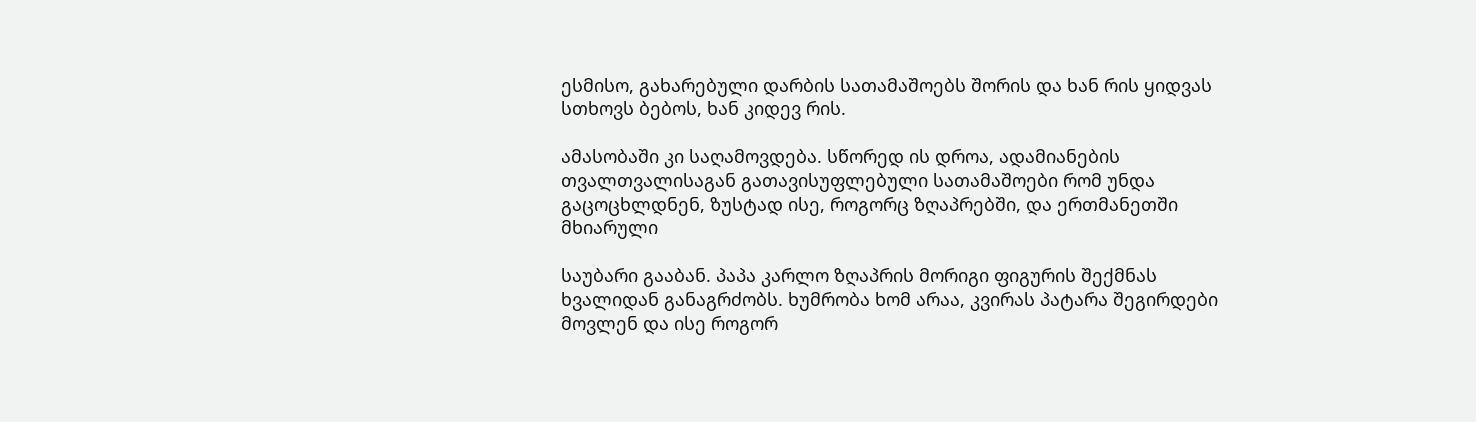ესმისო, გახარებული დარბის სათამაშოებს შორის და ხან რის ყიდვას სთხოვს ბებოს, ხან კიდევ რის.

ამასობაში კი საღამოვდება. სწორედ ის დროა, ადამიანების თვალთვალისაგან გათავისუფლებული სათამაშოები რომ უნდა გაცოცხლდნენ, ზუსტად ისე, როგორც ზღაპრებში, და ერთმანეთში მხიარული

საუბარი გააბან. პაპა კარლო ზღაპრის მორიგი ფიგურის შექმნას ხვალიდან განაგრძობს. ხუმრობა ხომ არაა, კვირას პატარა შეგირდები მოვლენ და ისე როგორ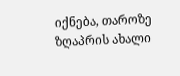იქნება, თაროზე ზღაპრის ახალი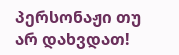პერსონაჟი თუ არ დახვდათ!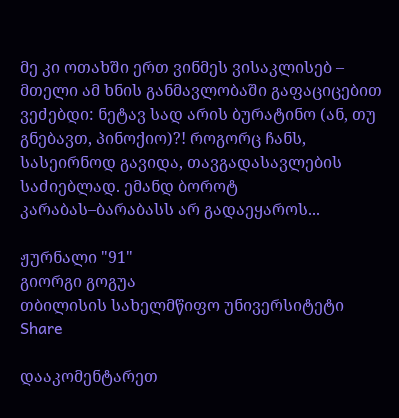მე კი ოთახში ერთ ვინმეს ვისაკლისებ – მთელი ამ ხნის განმავლობაში გაფაციცებით ვეძებდი: ნეტავ სად არის ბურატინო (ან, თუ გნებავთ, პინოქიო)?! როგორც ჩანს, სასეირნოდ გავიდა, თავგადასავლების საძიებლად. ემანდ ბოროტ კარაბას–ბარაბასს არ გადაეყაროს...

ჟურნალი "91"
გიორგი გოგუა
თბილისის სახელმწიფო უნივერსიტეტი
Share

დააკომენტარეთ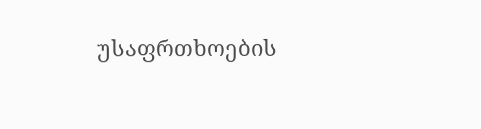უსაფრთხოების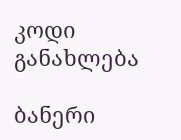კოდი
განახლება

ბანერი